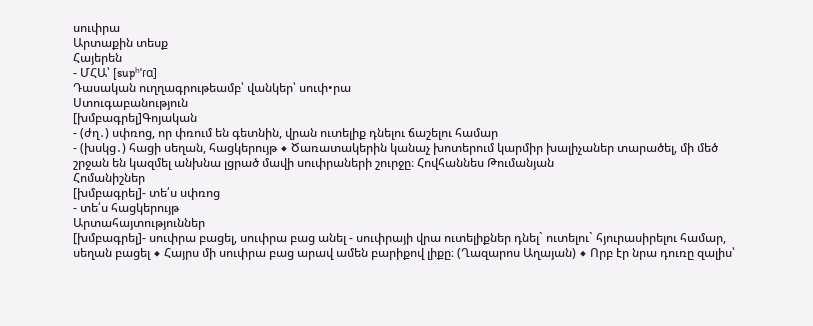սուփրա
Արտաքին տեսք
Հայերեն
- ՄՀԱ՝ [supʰˈɾɑ]
Դասական ուղղագրութեամբ՝ վանկեր՝ սուփ•րա
Ստուգաբանություն
[խմբագրել]Գոյական
- (ժղ․) սփռոց, որ փռում են գետնին, վրան ուտելիք դնելու ճաշելու համար
- (խսկց․) հացի սեղան, հացկերույթ ◆ Ծառատակերին կանաչ խոտերում կարմիր խալիչաներ տարածել, մի մեծ շրջան են կազմել անխնա լցրած մավի սուփրաների շուրջը։ Հովհաննես Թումանյան
Հոմանիշներ
[խմբագրել]- տե՛ս սփռոց
- տե՛ս հացկերույթ
Արտահայտություններ
[խմբագրել]- սուփրա բացել, սուփրա բաց անել - սուփրայի վրա ուտելիքներ դնել` ուտելու` հյուրասիրելու համար, սեղան բացել ◆ Հայրս մի սուփրա բաց արավ ամեն բարիքով լիքը։ (Ղազարոս Աղայան) ◆ Որբ էր նրա դուռը զալիս՝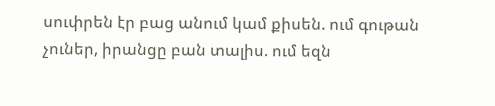սուփրեն էր բաց անում կամ քիսեն. ում գութան չուներ, իրանցը բան տալիս. ում եզն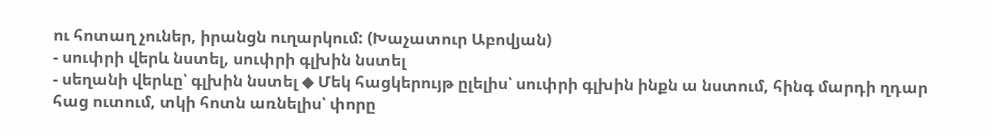ու հոտաղ չուներ, իրանցն ուղարկում: (Խաչատուր Աբովյան)
- սուփրի վերև նստել, սուփրի գլխին նստել
- սեղանի վերևը՝ գլխին նստել ◆ Մեկ հացկերույթ ըլելիս՝ սուփրի գլխին ինքն ա նստում, հինգ մարդի ղդար հաց ուտում, տկի հոտն առնելիս՝ փորը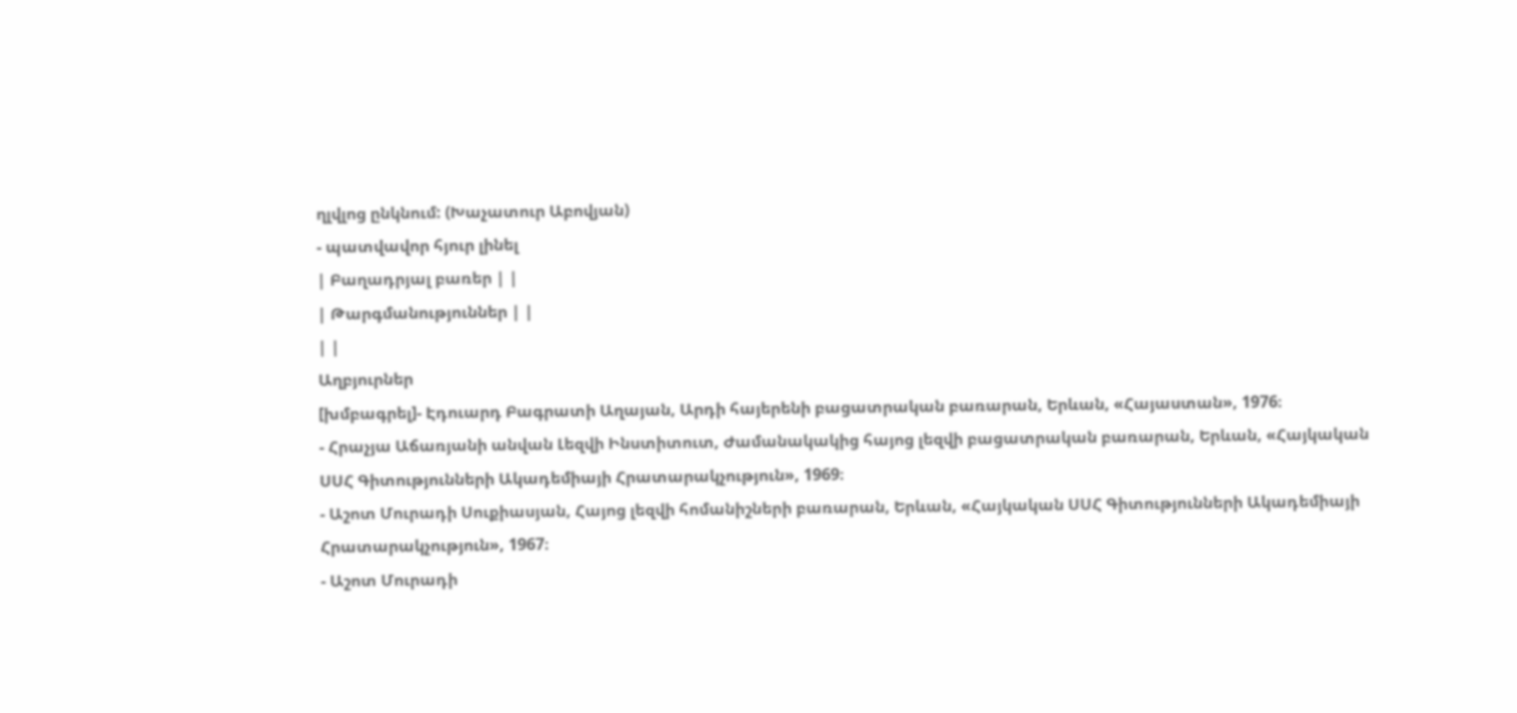ղլվլոց ընկնում: (Խաչատուր Աբովյան)
- պատվավոր հյուր լինել
| Բաղադրյալ բառեր | |
| Թարգմանություններ | |
| |
Աղբյուրներ
[խմբագրել]- Էդուարդ Բագրատի Աղայան, Արդի հայերենի բացատրական բառարան, Երևան, «Հայաստան», 1976։
- Հրաչյա Աճառյանի անվան Լեզվի Ինստիտուտ, Ժամանակակից հայոց լեզվի բացատրական բառարան, Երևան, «Հայկական ՍՍՀ Գիտությունների Ակադեմիայի Հրատարակչություն», 1969։
- Աշոտ Մուրադի Սուքիասյան, Հայոց լեզվի հոմանիշների բառարան, Երևան, «Հայկական ՍՍՀ Գիտությունների Ակադեմիայի Հրատարակչություն», 1967։
- Աշոտ Մուրադի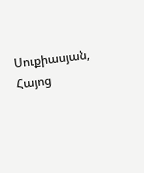Սուքիասյան, Հայոց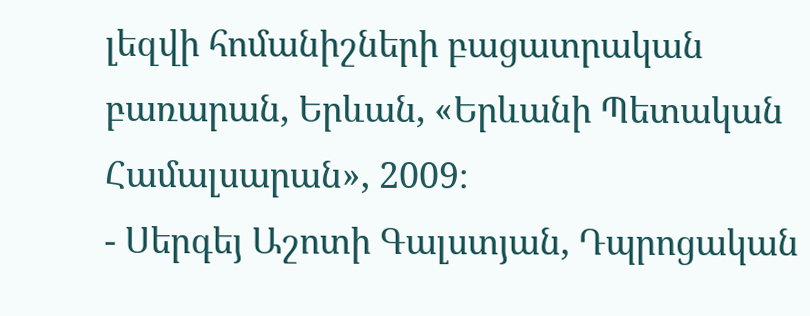լեզվի հոմանիշների բացատրական բառարան, Երևան, «Երևանի Պետական Համալսարան», 2009։
- Սերգեյ Աշոտի Գալստյան, Դպրոցական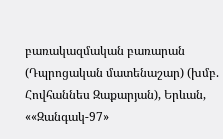բառակազմական բառարան (Դպրոցական մատենաշար) (խմբ. Հովհաննես Զաքարյան), Երևան, ««Զանգակ-97»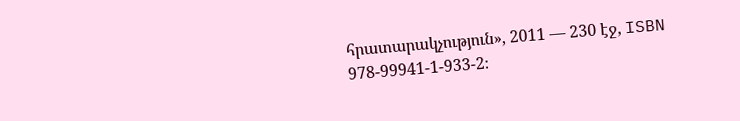հրատարակչություն», 2011 — 230 էջ, ISBN 978-99941-1-933-2։